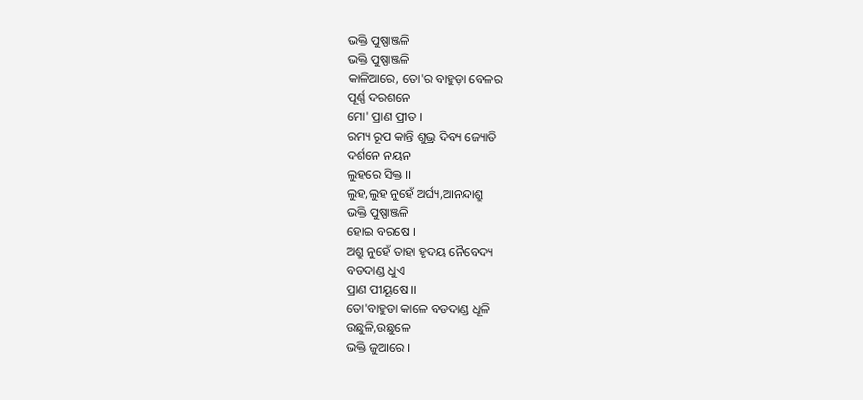ଭକ୍ତି ପୁଷ୍ପାଞ୍ଜଳି
ଭକ୍ତି ପୁଷ୍ପାଞ୍ଜଳି
କାଳିଆରେ, ତୋ'ର ବାହୁଡ଼ା ବେଳର
ପୂର୍ଣ୍ଣ ଦରଶନେ
ମୋ' ପ୍ରାଣ ପ୍ରୀତ ।
ରମ୍ୟ ରୂପ କାନ୍ତି ଶୁଭ୍ର ଦିବ୍ୟ ଜ୍ୟୋତି
ଦର୍ଶନେ ନୟନ
ଲୁହରେ ସିକ୍ତ ।।
ଲୁହ,ଲୁହ ନୁହେଁ ଅର୍ଘ୍ୟ,ଆନନ୍ଦାଶ୍ରୁ
ଭକ୍ତି ପୁଷ୍ପାଞ୍ଜଳି
ହୋଇ ବରଷେ ।
ଅଶ୍ରୁ ନୁହେଁ ତାହା ହୃଦୟ ନୈବେଦ୍ୟ
ବଡଦାଣ୍ଡ ଧୁଏ
ପ୍ରାଣ ପୀୟୂଷେ ।।
ତୋ'ବାହୁଡା କାଳେ ବଡଦାଣ୍ଡ ଧୂଳି
ଉଛୁଳି,ଉଛୁଳେ
ଭକ୍ତି ଜୁଆରେ ।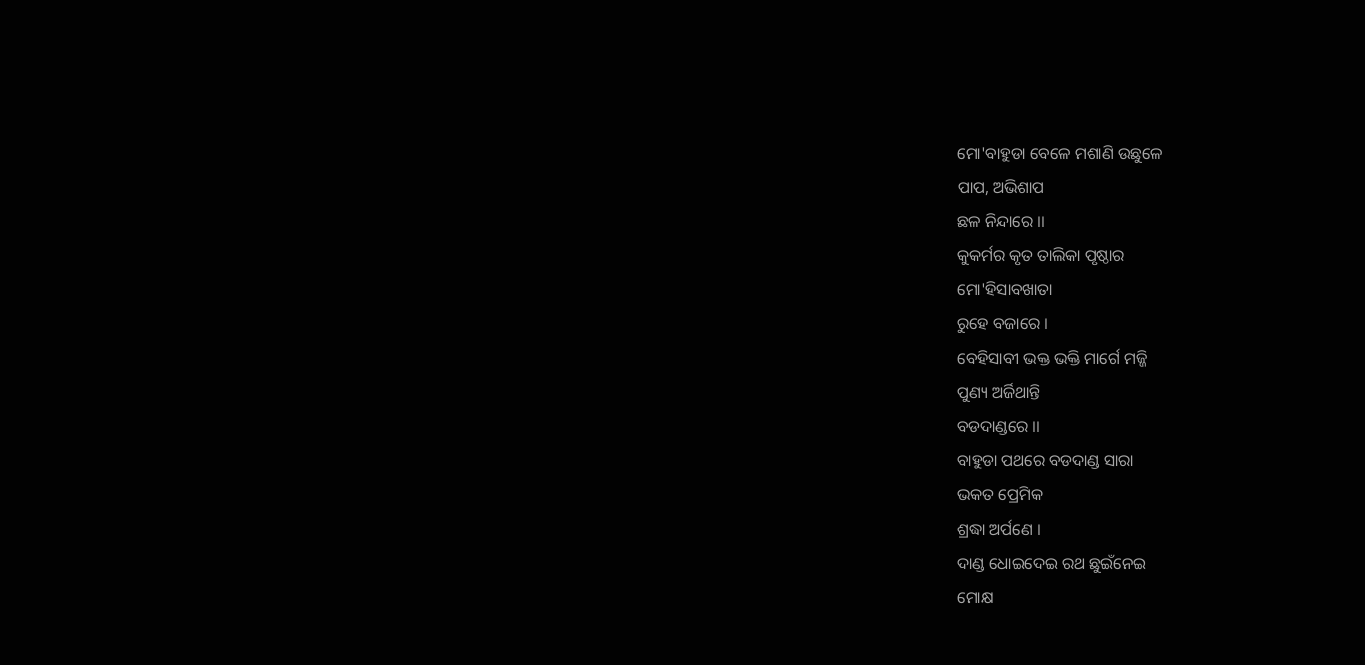ମୋ'ବାହୁଡା ବେଳେ ମଶାଣି ଉଛୁଳେ
ପାପ, ଅଭିଶାପ
ଛଳ ନିନ୍ଦାରେ ।।
କୁକର୍ମର କୃତ ତାଲିକା ପୃଷ୍ଠାର
ମୋ'ହିସାବଖାତା
ରୁହେ ବଜାରେ ।
ବେହିସାବୀ ଭକ୍ତ ଭକ୍ତି ମାର୍ଗେ ମଜ୍ଜି
ପୁଣ୍ୟ ଅର୍ଜିଥାନ୍ତି
ବଡଦାଣ୍ଡରେ ।।
ବାହୁଡା ପଥରେ ବଡଦାଣ୍ଡ ସାରା
ଭକତ ପ୍ରେମିକ
ଶ୍ରଦ୍ଧା ଅର୍ପଣେ ।
ଦାଣ୍ଡ ଧୋଇଦେଇ ରଥ ଛୁଇଁନେଇ
ମୋକ୍ଷ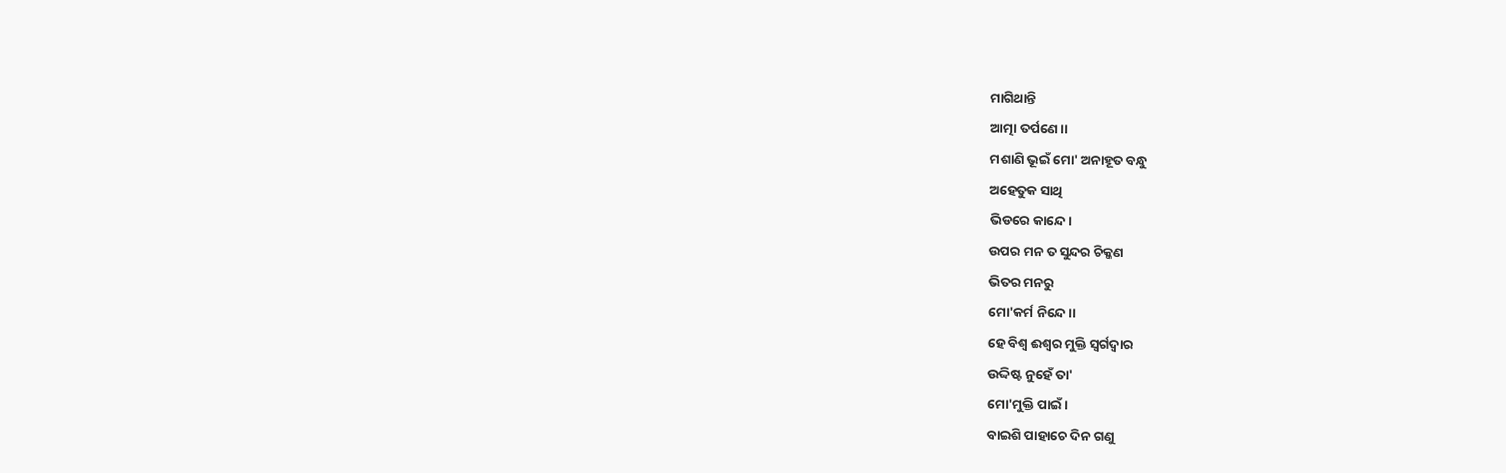ମାଗିଥାନ୍ତି
ଆତ୍ମା ତର୍ପଣେ ।।
ମଶାଣି ଭୂଇଁ ମୋ' ଅନାହୂତ ବନ୍ଧୁ
ଅହେତୁକ ସାଥି
ଭିଡରେ କାନ୍ଦେ।
ଉପର ମନ ତ ସୁନ୍ଦର ଚିକ୍କଣ
ଭିତର ମନରୁ
ମୋ'କର୍ମ ନିନ୍ଦେ ।।
ହେ ବିଶ୍ୱ ଈଶ୍ୱର ମୁକ୍ତି ସ୍ୱର୍ଗଦ୍ୱାର
ଉଦ୍ଦିଷ୍ଟ ନୁହେଁ ତା'
ମୋ'ମୁକ୍ତି ପାଇଁ ।
ବାଇଶି ପାହାଚେ ଦିନ ଗଣୁ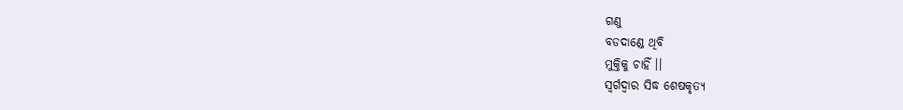ଗଣୁ
ବଡଦାଣ୍ଡେ ଥିବି
ମୁକ୍ତିକୁ ଚାହିଁ ।।
ସ୍ୱର୍ଗଦ୍ୱାର ସିଦ୍ଧ ଶେଷକୃତ୍ୟ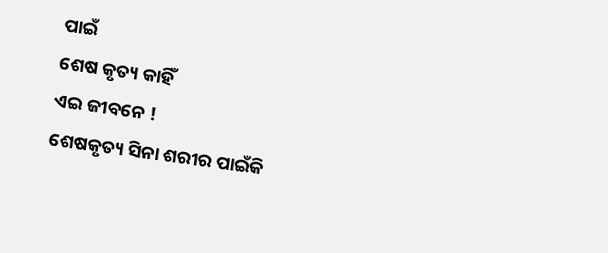ପାଇଁ
ଶେଷ କୃତ୍ୟ କାହିଁ
ଏଇ ଜୀବନେ !
ଶେଷକୃତ୍ୟ ସିନା ଶରୀର ପାଇଁକି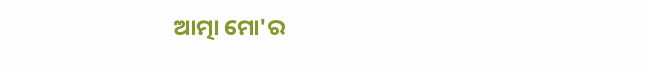ଆତ୍ମା ମୋ'ର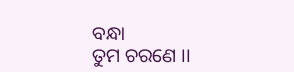ବନ୍ଧା
ତୁମ ଚରଣେ ।।